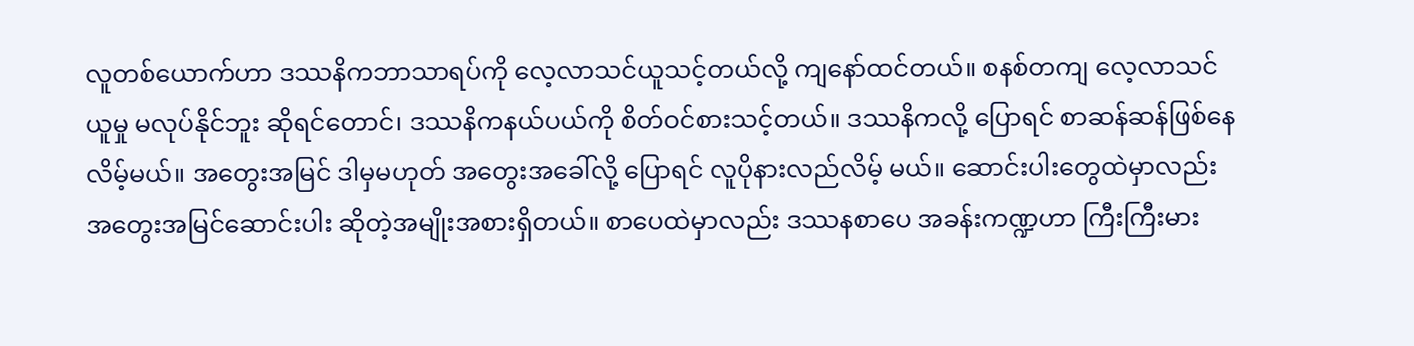လူတစ်ယောက်ဟာ ဒဿနိကဘာသာရပ်ကို လေ့လာသင်ယူသင့်တယ်လို့ ကျနော်ထင်တယ်။ စနစ်တကျ လေ့လာသင်ယူမှု မလုပ်နိုင်ဘူး ဆိုရင်တောင်၊ ဒဿနိကနယ်ပယ်ကို စိတ်ဝင်စားသင့်တယ်။ ဒဿနိကလို့ ပြောရင် စာဆန်ဆန်ဖြစ်နေလိမ့်မယ်။ အတွေးအမြင် ဒါမှမဟုတ် အတွေးအခေါ်လို့ ပြောရင် လူပိုနားလည်လိမ့် မယ်။ ဆောင်းပါးတွေထဲမှာလည်း အတွေးအမြင်ဆောင်းပါး ဆိုတဲ့အမျိုးအစားရှိတယ်။ စာပေထဲမှာလည်း ဒဿနစာပေ အခန်းကဏ္ဍဟာ ကြီးကြီးမား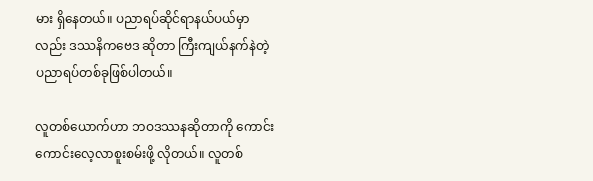မား ရှိနေတယ်။ ပညာရပ်ဆိုင်ရာနယ်ပယ်မှာလည်း ဒဿနိကဗေဒ ဆိုတာ ကြီးကျယ်နက်နဲတဲ့ ပညာရပ်တစ်ခုဖြစ်ပါတယ်။

လူတစ်ယောက်ဟာ ဘဝဒဿနဆိုတာကို ကောင်းကောင်းလေ့လာစူးစမ်းဖို့ လိုတယ်။ လူတစ်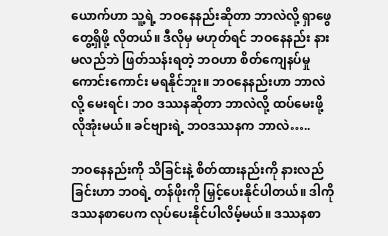ယောက်ဟာ သူ့ရဲ့ ဘဝနေနည်းဆိုတာ ဘာလဲလို့ ရှာဖွေ တွေ့ရှိဖို့ လိုတယ်။ ဒီလိုမှ မဟုတ်ရင် ဘဝနေနည်း နားမလည်ဘဲ ဖြတ်သန်းရတဲ့ ဘဝဟာ စိတ်ကျေနပ်မှုကောင်းကောင်း မရနိုင်ဘူး။ ဘဝနေနည်းဟာ ဘာလဲလို့ မေးရင်၊ ဘဝ ဒဿနဆိုတာ ဘာလဲလို့ ထပ်မေးဖို့ လိုအုံးမယ်။ ခင်ဗျားရဲ့ ဘဝဒဿနက ဘာလဲ…..

ဘဝနေနည်းကို သိခြင်းနဲ့ စိတ်ထားနည်းကို နားလည်ခြင်းဟာ ဘဝရဲ့ တန်ဖိုးကို မြှင့်ပေးနိုင်ပါတယ်။ ဒါကို ဒဿနစာပေက လုပ်ပေးနိုင်ပါလိမ့်မယ်။ ဒဿနစာ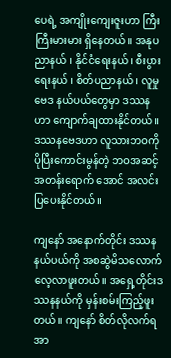ပေရဲ့ အကျိုးကျေးဇူးဟာ ကြီးကြီးမားမား ရှိနေတယ်။ အနုပညာနယ် ၊ နိုင်ငံရေးနယ်၊ စီးပွားရေးနယ် ၊ စိတ်ပညာနယ် ၊ လူမှုဗေဒ နယ်ပယ်တွေမှာ ဒဿနဟာ ကျောက်ချထားနိုင်တယ်။ ဒဿနဗေဒဟာ လူသားဘဝကို ပိုပြီးကောင်းမွန်တဲ့ ဘဝအဆင့်အတန်းရောက် အောင် အလင်းပြပေးနိုင်တယ်။

ကျနော် အနောက်တိုင်း ဒဿနနယ်ပယ်ကို အစဆွဲမိသလောက် လေ့လာဖူးတယ်။ အရှေ့တိုင်းဒဿနနယ်ကို မှန်းစမ်းကြည့်ဖူးတယ်။ ကျနော် စိတ်လိုလက်ရ အာ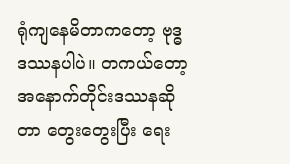ရုံကျနေမိတာကတော့ ဗုဒ္ဓဒဿနပါပဲ။ တကယ်တော့ အနောက်တိုင်းဒဿနဆိုတာ တွေးတွေးပြီး ရေး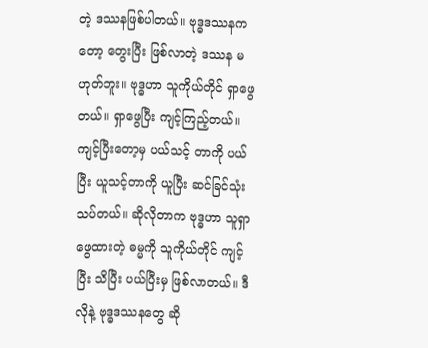တဲ့ ဒဿနဖြစ်ပါတယ်။ ဗုဒ္ဓဒဿနကတော့ တွေးပြီး ဖြစ်လာတဲ့ ဒဿန မဟုတ်ဘူး။ ဗုဒ္ဓဟာ သူကိုယ်တိုင် ရှာဖွေတယ်။ ရှာဖွေပြီး ကျင့်ကြည့်တယ်။ ကျင့်ပြီးတော့မှ ပယ်သင့် တာကို ပယ်ပြီး ယူသင့်တာကို ယူပြီး ဆင်ခြင်သုံးသပ်တယ်။ ဆိုလိုတာက ဗုဒ္ဓဟာ သူရှာဖွေထားတဲ့ ဓမ္မကို သူကိုယ်တိုင် ကျင့်ပြီး သိပြီး ပယ်ပြီးမှ ဖြစ်လာတယ်။ ဒီလိုနဲ့ ဗုဒ္ဓဒဿနတွေ ဆို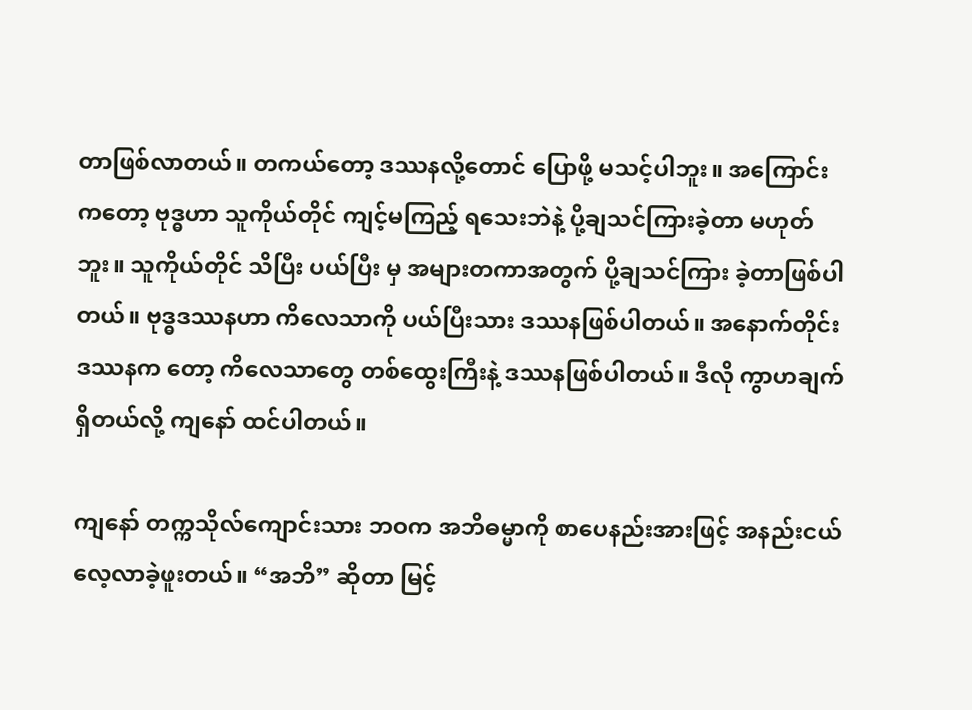တာဖြစ်လာတယ်။ တကယ်တော့ ဒဿနလို့တောင် ပြောဖို့ မသင့်ပါဘူး။ အကြောင်းကတော့ ဗုဒ္ဓဟာ သူကိုယ်တိုင် ကျင့်မကြည့် ရသေးဘဲနဲ့ ပို့ချသင်ကြားခဲ့တာ မဟုတ်ဘူး။ သူကိုယ်တိုင် သိပြီး ပယ်ပြီး မှ အများတကာအတွက် ပို့ချသင်ကြား ခဲ့တာဖြစ်ပါတယ်။ ဗုဒ္ဓဒဿနဟာ ကိလေသာကို ပယ်ပြီးသား ဒဿနဖြစ်ပါတယ်။ အနောက်တိုင်း ဒဿနက တော့ ကိလေသာတွေ တစ်ထွေးကြီးနဲ့ ဒဿနဖြစ်ပါတယ်။ ဒီလို ကွာဟချက်ရှိတယ်လို့ ကျနော် ထင်ပါတယ်။

ကျနော် တက္ကသိုလ်ကျောင်းသား ဘဝက အဘိဓမ္မာကို စာပေနည်းအားဖြင့် အနည်းငယ်လေ့လာခဲ့ဖူးတယ်။ “အဘိ” ဆိုတာ မြင့်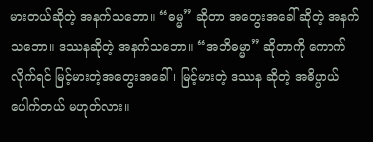မားတယ်ဆိုတဲ့ အနက်သဘော။ “ဓမ္မ” ဆိုတာ အတွေးအခေါ် ဆိုတဲ့ အနက်သဘော။ ဒဿနဆိုတဲ့ အနက်သဘော။ “အဘိဓမ္မာ” ဆိုတာကို ကောက်လိုက်ရင် မြင့်မားတဲ့အတွေးအခေါ်၊ မြင့်မားတဲ့ ဒဿန ဆိုတဲ့ အဓိပ္ပာယ်ပေါက်တယ် မဟုတ်လား။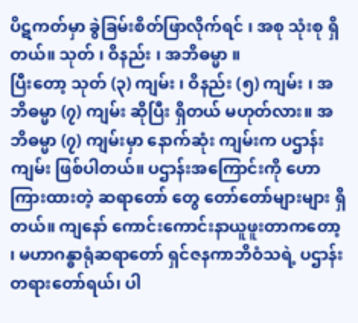ပိဋကတ်မှာ ခွဲခြမ်းစိတ်ဖြာလိုက်ရင် ၊ အစု သုံးစု ရှိတယ်။ သုတ် ၊ ဝိနည်း ၊ အဘိဓမ္မာ ။
ပြီးတော့ သုတ် (၃) ကျမ်း ၊ ဝိနည်း (၅) ကျမ်း ၊ အဘိဓမ္မာ (၇) ကျမ်း ဆိုပြီး ရှိတယ် မဟုတ်လား။ အဘိဓမ္မာ (၇) ကျမ်းမှာ နောက်ဆုံး ကျမ်းက ပဌာန်းကျမ်း ဖြစ်ပါတယ်။ ပဌာန်းအကြောင်းကို ဟောကြားထားတဲ့ ဆရာတော် တွေ တော်တော်များများ ရှိတယ်။ ကျနော် ကောင်းကောင်းနာယူဖူးတာကတော့ ၊ မဟာဂန္ဓာရုံဆရာတော် ရှင်ဇနကာဘိဝံသရဲ့ ပဌာန်းတရားတော်ရယ်၊ ပါ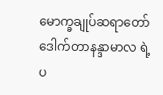မောက္ခချုပ်ဆရာတော် ဒေါက်တာနန္ဒာမာလ ရဲ့ ပ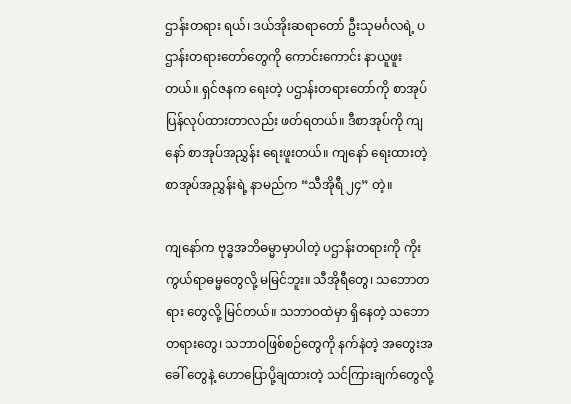ဌာန်းတရား ရယ်၊ ဒယ်အိုးဆရာတော် ဦးသုမင်္ဂလရဲ့ ပဌာန်းတရားတော်တွေကို ကောင်းကောင်း နာယူဖူးတယ်။ ရှင်ဇနက ရေးတဲ့ ပဌာန်းတရားတော်ကို စာအုပ်ပြန်လုပ်ထားတာလည်း ဖတ်ရတယ်။ ဒီစာအုပ်ကို ကျနော် စာအုပ်အညွှန်း ရေးဖူးတယ်။ ကျနော် ရေးထားတဲ့ စာအုပ်အညွှန်းရဲ့ နာမည်က “သီအိုရီ ၂၄” တဲ့။

ကျနော်က ဗုဒ္ဓအဘိဓမ္မာမှာပါတဲ့ ပဌာန်းတရားကို ကိုးကွယ်ရာဓမ္မတွေလို့ မမြင်ဘူး။ သီအိုရီတွေ၊ သဘောတရား တွေလို့ မြင်တယ်။ သဘာဝထဲမှာ ရှိနေတဲ့ သဘောတရားတွေ၊ သဘာဝဖြစ်စဉ်တွေကို နက်နဲတဲ့ အတွေးအခေါ် တွေနဲ့ ဟောပြောပို့ချထားတဲ့ သင်ကြားချက်တွေလို့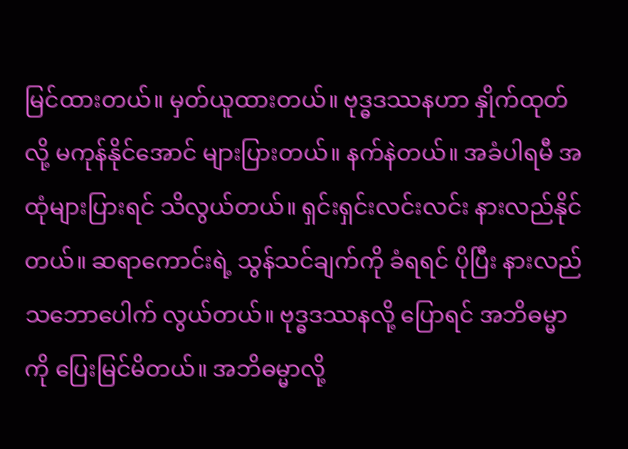မြင်ထားတယ်။ မှတ်ယူထားတယ်။ ဗုဒ္ဓဒဿနဟာ နှိုက်ထုတ် လို့ မကုန်နိုင်အောင် များပြားတယ်။ နက်နဲတယ်။ အခံပါရမီ အထုံများပြားရင် သိလွယ်တယ်။ ရှင်းရှင်းလင်းလင်း နားလည်နိုင်တယ်။ ဆရာကောင်းရဲ့ သွန်သင်ချက်ကို ခံရရင် ပိုပြီး နားလည်သဘောပေါက် လွယ်တယ်။ ဗုဒ္ဓဒဿနလို့ ပြောရင် အဘိဓမ္မာကို ပြေးမြင်မိတယ်။ အဘိဓမ္မာလို့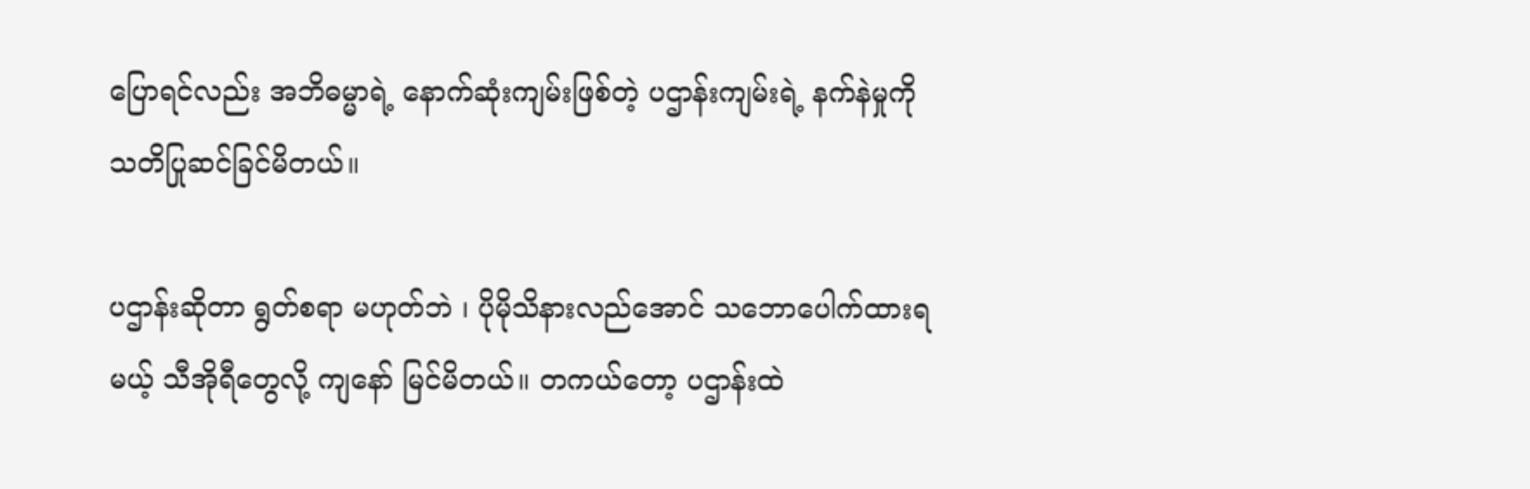ပြောရင်လည်း အဘိဓမ္မာရဲ့ နောက်ဆုံးကျမ်းဖြစ်တဲ့ ပဌာန်းကျမ်းရဲ့ နက်နဲမှုကို သတိပြုဆင်ခြင်မိတယ်။

ပဌာန်းဆိုတာ ရွတ်စရာ မဟုတ်ဘဲ ၊ ပိုမိုသိနားလည်အောင် သဘောပေါက်ထားရမယ့် သီအိုရီတွေလို့ ကျနော် မြင်မိတယ်။ တကယ်တော့ ပဌာန်းထဲ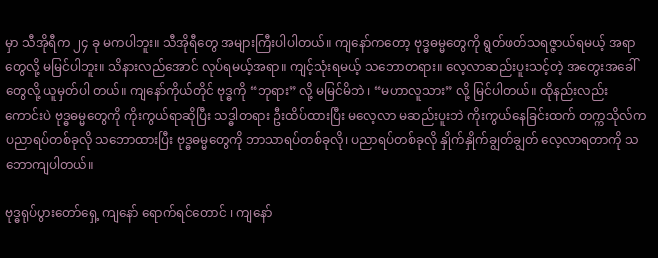မှာ သီအိုရီက ၂၄ ခု မကပါဘူး။ သီအိုရီတွေ အများကြီးပါပါတယ်။ ကျနော်ကတော့ ဗုဒ္ဓဓမ္မတွေကို ရွတ်ဖတ်သရဇ္ဇာယ်ရမယ့် အရာတွေလို့ မမြင်ပါဘူး။ သိနားလည်အောင် လုပ်ရမယ့်အရာ။ ကျင့်သုံးရမယ့် သဘောတရား။ လေ့လာဆည်းပူးသင့်တဲ့ အတွေးအခေါ်တွေလို့ ယူမှတ်ပါ တယ်။ ကျနော်ကိုယ်တိုင် ဗုဒ္ဓကို “ဘုရား” လို့ မမြင်မိဘဲ ၊ “မဟာလူသား” လို့ မြင်ပါတယ်။ ထိုနည်းလည်း ကောင်းပဲ ဗုဒ္ဓဓမ္မတွေကို ကိုးကွယ်ရာဆိုပြီး သဒ္ဓါတရား ဦးထိပ်ထားပြီး မလေ့လာ မဆည်းပူးဘဲ ကိုးကွယ်နေခြင်းထက် တက္ကသိုလ်က ပညာရပ်တစ်ခုလို သဘောထားပြီး ဗုဒ္ဓဓမ္မတွေကို ဘာသာရပ်တစ်ခုလို၊ ပညာရပ်တစ်ခုလို နှိုက်နှိုက်ချွတ်ချွတ် လေ့လာရတာကို သဘောကျပါတယ်။

ဗုဒ္ဓရုပ်ပွားတော်ရှေ့ ကျနော် ရောက်ရင်တောင် ၊ ကျနော်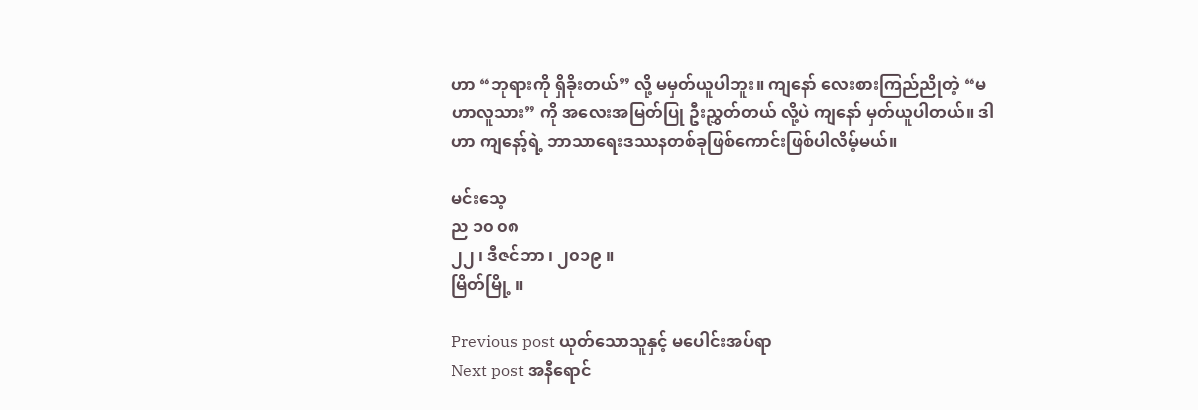ဟာ “ဘုရားကို ရှိခိုးတယ်” လို့ မမှတ်ယူပါဘူး။ ကျနော် လေးစားကြည်ညိုတဲ့ “မဟာလူသား” ကို အလေးအမြတ်ပြု ဦးညွှတ်တယ် လို့ပဲ ကျနော် မှတ်ယူပါတယ်။ ဒါဟာ ကျနော့်ရဲ့ ဘာသာရေးဒဿနတစ်ခုဖြစ်ကောင်းဖြစ်ပါလိမ့်မယ်။

မင်းသေ့
ည ၁၀ ၀၈
၂၂ ၊ ဒီဇင်ဘာ ၊ ၂၀၁၉ ။
မြိတ်မြို့ ။

Previous post ယုတ်သောသူနှင့် မပေါင်းအပ်ရာ
Next post အနီရောင်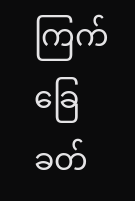ကြက်ခြေခတ်